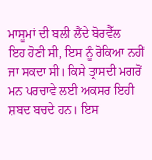ਮਾਸੂਮਾਂ ਦੀ ਬਲੀ ਲੈਂਦੇ ਬੋਰਵੈੱਲ
ਇਹ ਹੋਣੀ ਸੀ, ਇਸ ਨੂੰ ਰੋਕਿਆ ਨਹੀਂ ਜਾ ਸਕਦਾ ਸੀ। ਕਿਸੇ ਤ੍ਰਾਸਦੀ ਮਗਰੋਂ ਮਨ ਪਰਚਾਵੇ ਲਈ ਅਕਸਰ ਇਹੀ ਸ਼ਬਦ ਬਚਦੇ ਹਨ। ਇਸ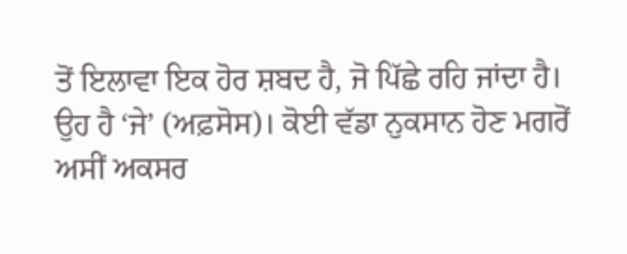ਤੋਂ ਇਲਾਵਾ ਇਕ ਹੋਰ ਸ਼ਬਦ ਹੈ, ਜੋ ਪਿੱਛੇ ਰਹਿ ਜਾਂਦਾ ਹੈ। ਉਹ ਹੈ ‘ਜੇ’ (ਅਫ਼ਸੋਸ)। ਕੋਈ ਵੱਡਾ ਨੁਕਸਾਨ ਹੋਣ ਮਗਰੋਂ ਅਸੀਂ ਅਕਸਰ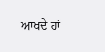ਆਖਦੇ ਹਾਂ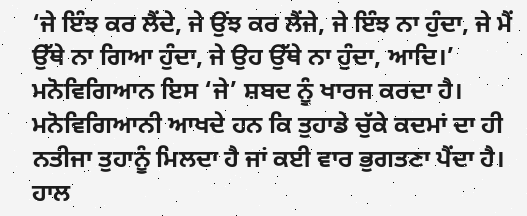‘ਜੇ ਇੰਝ ਕਰ ਲੈਂਦੇ, ਜੇ ਉਂਝ ਕਰ ਲੈਂਜੇ, ਜੇ ਇੰਝ ਨਾ ਹੁੰਦਾ, ਜੇ ਮੈਂ ਉੱਥੇ ਨਾ ਗਿਆ ਹੁੰਦਾ, ਜੇ ਉਹ ਉੱਥੇ ਨਾ ਹੁੰਦਾ, ਆਦਿ।’ ਮਨੋਵਿਗਿਆਨ ਇਸ ‘ਜੇ’ ਸ਼ਬਦ ਨੂੰ ਖਾਰਜ ਕਰਦਾ ਹੈ। ਮਨੋਵਿਗਿਆਨੀ ਆਖਦੇ ਹਨ ਕਿ ਤੁਹਾਡੇ ਚੁੱਕੇ ਕਦਮਾਂ ਦਾ ਹੀ ਨਤੀਜਾ ਤੁਹਾਨੂੰ ਮਿਲਦਾ ਹੈ ਜਾਂ ਕਈ ਵਾਰ ਭੁਗਤਣਾ ਪੈਂਦਾ ਹੈ। ਹਾਲ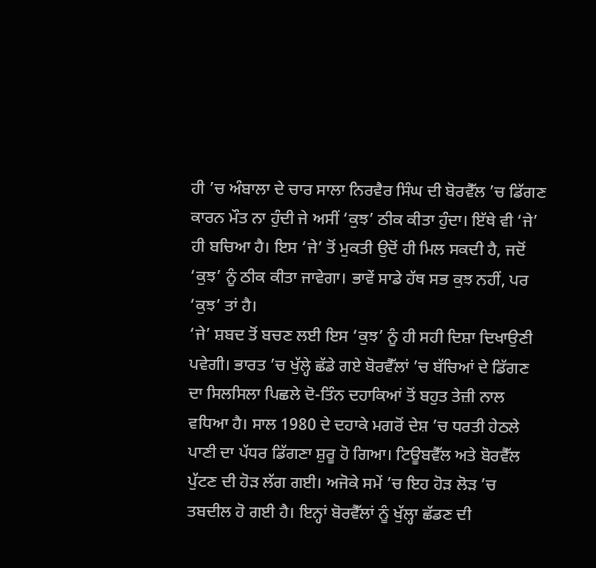ਹੀ ’ਚ ਅੰਬਾਲਾ ਦੇ ਚਾਰ ਸਾਲਾ ਨਿਰਵੈਰ ਸਿੰਘ ਦੀ ਬੋਰਵੈੱਲ ’ਚ ਡਿੱਗਣ ਕਾਰਨ ਮੌਤ ਨਾ ਹੁੰਦੀ ਜੇ ਅਸੀਂ ‘ਕੁਝ’ ਠੀਕ ਕੀਤਾ ਹੁੰਦਾ। ਇੱਥੇ ਵੀ ‘ਜੇ’ ਹੀ ਬਚਿਆ ਹੈ। ਇਸ ‘ਜੇ’ ਤੋਂ ਮੁਕਤੀ ਉਦੋਂ ਹੀ ਮਿਲ ਸਕਦੀ ਹੈ, ਜਦੋਂ ‘ਕੁਝ’ ਨੂੰ ਠੀਕ ਕੀਤਾ ਜਾਵੇਗਾ। ਭਾਵੇਂ ਸਾਡੇ ਹੱਥ ਸਭ ਕੁਝ ਨਹੀਂ, ਪਰ ‘ਕੁਝ’ ਤਾਂ ਹੈ।
‘ਜੇ’ ਸ਼ਬਦ ਤੋਂ ਬਚਣ ਲਈ ਇਸ ‘ਕੁਝ’ ਨੂੰ ਹੀ ਸਹੀ ਦਿਸ਼ਾ ਦਿਖਾਉਣੀ ਪਵੇਗੀ। ਭਾਰਤ ’ਚ ਖੁੱਲ੍ਹੇ ਛੱਡੇ ਗਏ ਬੋਰਵੈੱਲਾਂ ’ਚ ਬੱਚਿਆਂ ਦੇ ਡਿੱਗਣ ਦਾ ਸਿਲਸਿਲਾ ਪਿਛਲੇ ਦੋ-ਤਿੰਨ ਦਹਾਕਿਆਂ ਤੋਂ ਬਹੁਤ ਤੇਜ਼ੀ ਨਾਲ ਵਧਿਆ ਹੈ। ਸਾਲ 1980 ਦੇ ਦਹਾਕੇ ਮਗਰੋਂ ਦੇਸ਼ ’ਚ ਧਰਤੀ ਹੇਠਲੇ ਪਾਣੀ ਦਾ ਪੱਧਰ ਡਿੱਗਣਾ ਸ਼ੁਰੂ ਹੋ ਗਿਆ। ਟਿਊਬਵੈੱਲ ਅਤੇ ਬੋਰਵੈੱਲ ਪੁੱਟਣ ਦੀ ਹੋੜ ਲੱਗ ਗਈ। ਅਜੋਕੇ ਸਮੇਂ ’ਚ ਇਹ ਹੋੜ ਲੋੜ ’ਚ ਤਬਦੀਲ ਹੋ ਗਈ ਹੈ। ਇਨ੍ਹਾਂ ਬੋਰਵੈੱਲਾਂ ਨੂੰ ਖੁੱਲ੍ਹਾ ਛੱਡਣ ਦੀ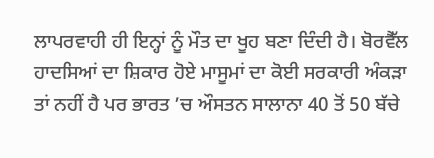ਲਾਪਰਵਾਹੀ ਹੀ ਇਨ੍ਹਾਂ ਨੂੰ ਮੌਤ ਦਾ ਖੂਹ ਬਣਾ ਦਿੰਦੀ ਹੈ। ਬੋਰਵੈੱਲ ਹਾਦਸਿਆਂ ਦਾ ਸ਼ਿਕਾਰ ਹੋਏ ਮਾਸੂਮਾਂ ਦਾ ਕੋਈ ਸਰਕਾਰੀ ਅੰਕੜਾ ਤਾਂ ਨਹੀਂ ਹੈ ਪਰ ਭਾਰਤ ’ਚ ਔਸਤਨ ਸਾਲਾਨਾ 40 ਤੋਂ 50 ਬੱਚੇ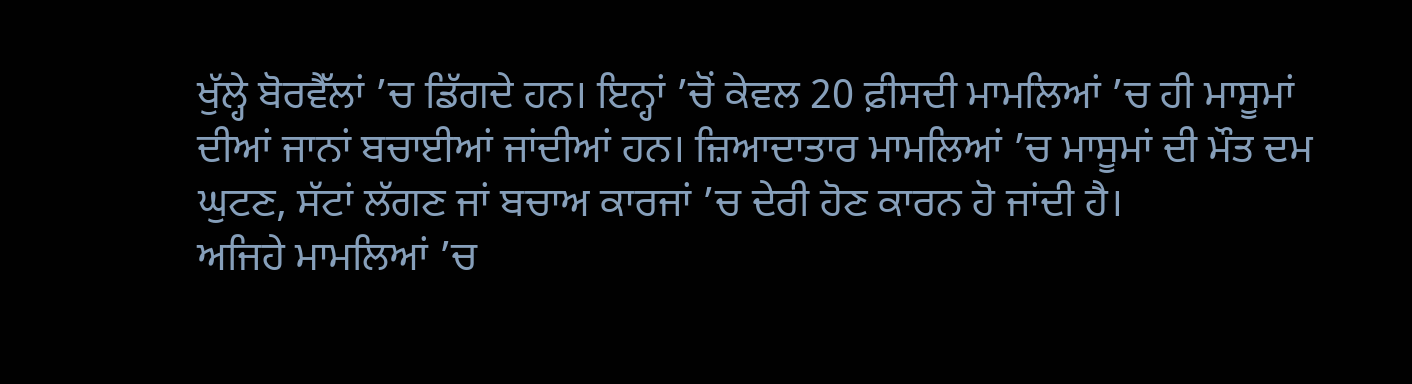ਖੁੱਲ੍ਹੇ ਬੋਰਵੈੱਲਾਂ ’ਚ ਡਿੱਗਦੇ ਹਨ। ਇਨ੍ਹਾਂ ’ਚੋਂ ਕੇਵਲ 20 ਫ਼ੀਸਦੀ ਮਾਮਲਿਆਂ ’ਚ ਹੀ ਮਾਸੂਮਾਂ ਦੀਆਂ ਜਾਨਾਂ ਬਚਾਈਆਂ ਜਾਂਦੀਆਂ ਹਨ। ਜ਼ਿਆਦਾਤਾਰ ਮਾਮਲਿਆਂ ’ਚ ਮਾਸੂਮਾਂ ਦੀ ਮੌਤ ਦਮ ਘੁਟਣ, ਸੱਟਾਂ ਲੱਗਣ ਜਾਂ ਬਚਾਅ ਕਾਰਜਾਂ ’ਚ ਦੇਰੀ ਹੋਣ ਕਾਰਨ ਹੋ ਜਾਂਦੀ ਹੈ।
ਅਜਿਹੇ ਮਾਮਲਿਆਂ ’ਚ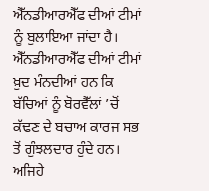ਐੱਨਡੀਆਰਐੱਫ ਦੀਆਂ ਟੀਮਾਂ ਨੂੰ ਬੁਲਾਇਆ ਜਾਂਦਾ ਹੈ। ਐੱਨਡੀਆਰਐੱਫ ਦੀਆਂ ਟੀਮਾਂ ਖ਼ੁਦ ਮੰਨਦੀਆਂ ਹਨ ਕਿ ਬੱਚਿਆਂ ਨੂੰ ਬੋਰਵੈੱਲਾਂ ’ਚੋਂ ਕੱਢਣ ਦੇ ਬਚਾਅ ਕਾਰਜ ਸਭ ਤੋਂ ਗੁੰਝਲਦਾਰ ਹੁੰਦੇ ਹਨ। ਅਜਿਹੇ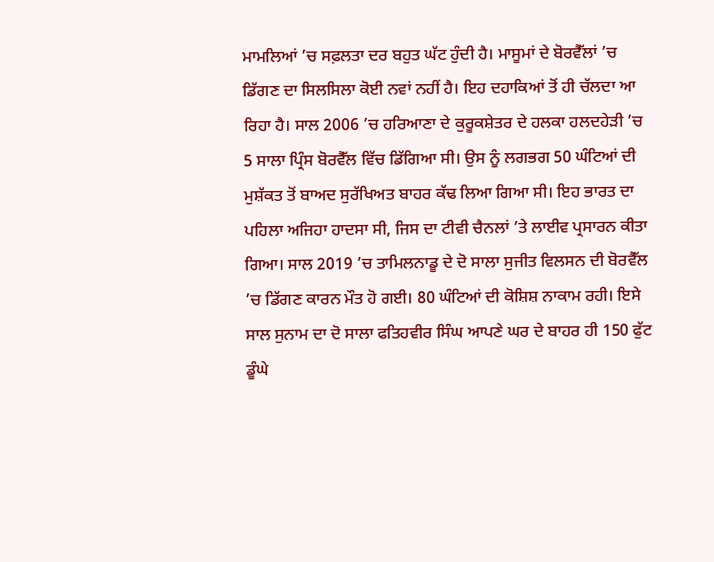ਮਾਮਲਿਆਂ ’ਚ ਸਫ਼ਲਤਾ ਦਰ ਬਹੁਤ ਘੱਟ ਹੁੰਦੀ ਹੈ। ਮਾਸੂਮਾਂ ਦੇ ਬੋਰਵੈੱਲਾਂ ’ਚ ਡਿੱਗਣ ਦਾ ਸਿਲਸਿਲਾ ਕੋਈ ਨਵਾਂ ਨਹੀਂ ਹੈ। ਇਹ ਦਹਾਕਿਆਂ ਤੋਂ ਹੀ ਚੱਲਦਾ ਆ ਰਿਹਾ ਹੈ। ਸਾਲ 2006 ’ਚ ਹਰਿਆਣਾ ਦੇ ਕੁਰੂਕਸ਼ੇਤਰ ਦੇ ਹਲਕਾ ਹਲਦਹੇੜੀ ’ਚ 5 ਸਾਲਾ ਪ੍ਰਿੰਸ ਬੋਰਵੈੱਲ ਵਿੱਚ ਡਿੱਗਿਆ ਸੀ। ਉਸ ਨੂੰ ਲਗਭਗ 50 ਘੰਟਿਆਂ ਦੀ ਮੁਸ਼ੱਕਤ ਤੋਂ ਬਾਅਦ ਸੁਰੱਖਿਅਤ ਬਾਹਰ ਕੱਢ ਲਿਆ ਗਿਆ ਸੀ। ਇਹ ਭਾਰਤ ਦਾ ਪਹਿਲਾ ਅਜਿਹਾ ਹਾਦਸਾ ਸੀ, ਜਿਸ ਦਾ ਟੀਵੀ ਚੈਨਲਾਂ ’ਤੇ ਲਾਈਵ ਪ੍ਰਸਾਰਨ ਕੀਤਾ ਗਿਆ। ਸਾਲ 2019 ’ਚ ਤਾਮਿਲਨਾਡੂ ਦੇ ਦੋ ਸਾਲਾ ਸੁਜੀਤ ਵਿਲਸਨ ਦੀ ਬੋਰਵੈੱਲ ’ਚ ਡਿੱਗਣ ਕਾਰਨ ਮੌਤ ਹੋ ਗਈ। 80 ਘੰਟਿਆਂ ਦੀ ਕੋਸ਼ਿਸ਼ ਨਾਕਾਮ ਰਹੀ। ਇਸੇ ਸਾਲ ਸੁਨਾਮ ਦਾ ਦੋ ਸਾਲਾ ਫਤਿਹਵੀਰ ਸਿੰਘ ਆਪਣੇ ਘਰ ਦੇ ਬਾਹਰ ਹੀ 150 ਫੁੱਟ ਡੂੰਘੇ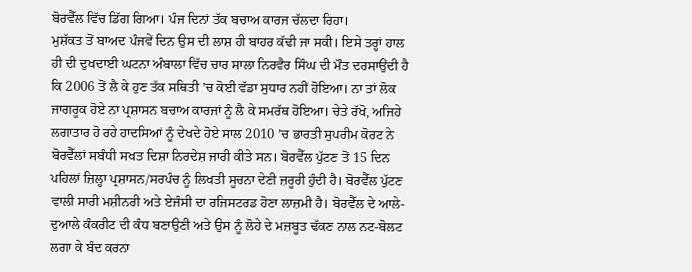ਬੋਰਵੈੱਲ ਵਿੱਚ ਡਿੱਗ ਗਿਆ। ਪੰਜ ਦਿਨਾਂ ਤੱਕ ਬਚਾਅ ਕਾਰਜ ਚੱਲਦਾ ਰਿਹਾ।
ਮੁਸ਼ੱਕਤ ਤੋਂ ਬਾਅਦ ਪੰਜਵੇਂ ਦਿਨ ਉਸ ਦੀ ਲਾਸ਼ ਹੀ ਬਾਹਰ ਕੱਢੀ ਜਾ ਸਕੀ। ਇਸੇ ਤਰ੍ਹਾਂ ਹਾਲ ਹੀ ਦੀ ਦੁਖਦਾਈ ਘਟਨਾ ਅੰਬਾਲਾ ਵਿੱਚ ਚਾਰ ਸਾਲਾ ਨਿਰਵੈਰ ਸਿੰਘ ਦੀ ਮੌਤ ਦਰਸਾਉਂਦੀ ਹੈ ਕਿ 2006 ਤੋਂ ਲੈ ਕੇ ਹੁਣ ਤੱਕ ਸਥਿਤੀ ’ਚ ਕੋਈ ਵੱਡਾ ਸੁਧਾਰ ਨਹੀਂ ਹੋਇਆ। ਨਾ ਤਾਂ ਲੋਕ ਜਾਗਰੂਕ ਹੋਏ ਨਾ ਪ੍ਰਸ਼ਾਸਨ ਬਚਾਅ ਕਾਰਜਾਂ ਨੂੰ ਲੈ ਕੇ ਸਮਰੱਥ ਹੋਇਆ। ਚੇਤੇ ਰੱਖੋ, ਅਜਿਹੇ ਲਗਾਤਾਰ ਹੋ ਰਹੇ ਹਾਦਸਿਆਂ ਨੂੰ ਦੇਖਦੇ ਹੋਏ ਸਾਲ 2010 ’ਚ ਭਾਰਤੀ ਸੁਪਰੀਮ ਕੋਰਟ ਨੇ ਬੋਰਵੈੱਲਾਂ ਸਬੰਧੀ ਸਖਤ ਦਿਸ਼ਾ ਨਿਰਦੇਸ਼ ਜਾਰੀ ਕੀਤੇ ਸਨ। ਬੋਰਵੈੱਲ ਪੁੱਟਣ ਤੋਂ 15 ਦਿਨ ਪਹਿਲਾਂ ਜ਼ਿਲ੍ਹਾ ਪ੍ਰਸ਼ਾਸਨ/ਸਰਪੰਚ ਨੂੰ ਲਿਖਤੀ ਸੂਚਨਾ ਦੇਣੀ ਜ਼ਰੂਰੀ ਹੁੰਦੀ ਹੈ। ਬੋਰਵੈੱਲ ਪੁੱਟਣ ਵਾਲੀ ਸਾਰੀ ਮਸ਼ੀਨਰੀ ਅਤੇ ਏਜੰਸੀ ਦਾ ਰਜਿਸਟਰਡ ਹੋਣਾ ਲਾਜ਼ਮੀ ਹੈ। ਬੋਰਵੈੱਲ ਦੇ ਆਲੇ-ਦੁਆਲੇ ਕੰਕਰੀਟ ਦੀ ਕੰਧ ਬਣਾਉਣੀ ਅਤੇ ਉਸ ਨੂੰ ਲੋਹੇ ਦੇ ਮਜ਼ਬੂਤ ਢੱਕਣ ਨਾਲ ਨਟ-ਬੋਲਟ ਲਗਾ ਕੇ ਬੰਦ ਕਰਨਾ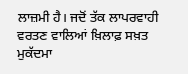ਲਾਜ਼ਮੀ ਹੈ। ਜਦੋਂ ਤੱਕ ਲਾਪਰਵਾਹੀ ਵਰਤਣ ਵਾਲਿਆਂ ਖ਼ਿਲਾਫ਼ ਸਖ਼ਤ ਮੁਕੱਦਮਾ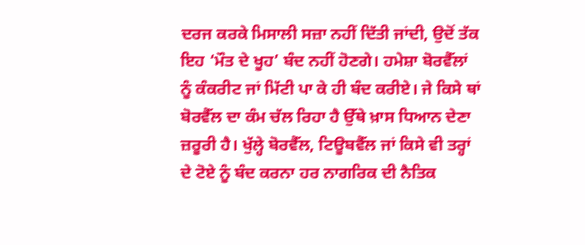ਦਰਜ ਕਰਕੇ ਮਿਸਾਲੀ ਸਜ਼ਾ ਨਹੀਂ ਦਿੱਤੀ ਜਾਂਦੀ, ਉਦੋਂ ਤੱਕ ਇਹ ‘ਮੌਤ ਦੇ ਖੂਹ’ ਬੰਦ ਨਹੀਂ ਹੋਣਗੇ। ਹਮੇਸ਼ਾ ਬੋਰਵੈੱਲਾਂ ਨੂੰ ਕੰਕਰੀਟ ਜਾਂ ਮਿੱਟੀ ਪਾ ਕੇ ਹੀ ਬੰਦ ਕਰੀਏ। ਜੇ ਕਿਸੇ ਥਾਂ ਬੋਰਵੈੱਲ ਦਾ ਕੰਮ ਚੱਲ ਰਿਹਾ ਹੈ ਉੱਥੇ ਖ਼ਾਸ ਧਿਆਨ ਦੇਣਾ ਜ਼ਰੂਰੀ ਹੈ। ਖੁੱਲ੍ਹੇ ਬੋਰਵੈੱਲ, ਟਿਊਬਵੈੱਲ ਜਾਂ ਕਿਸੇ ਵੀ ਤਰ੍ਹਾਂ ਦੇ ਟੋਏ ਨੂੰ ਬੰਦ ਕਰਨਾ ਹਰ ਨਾਗਰਿਕ ਦੀ ਨੈਤਿਕ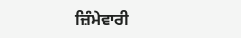ਜ਼ਿੰਮੇਵਾਰੀ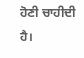ਹੋਣੀ ਚਾਹੀਦੀ ਹੈ।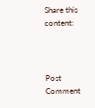Share this content:



Post Comment